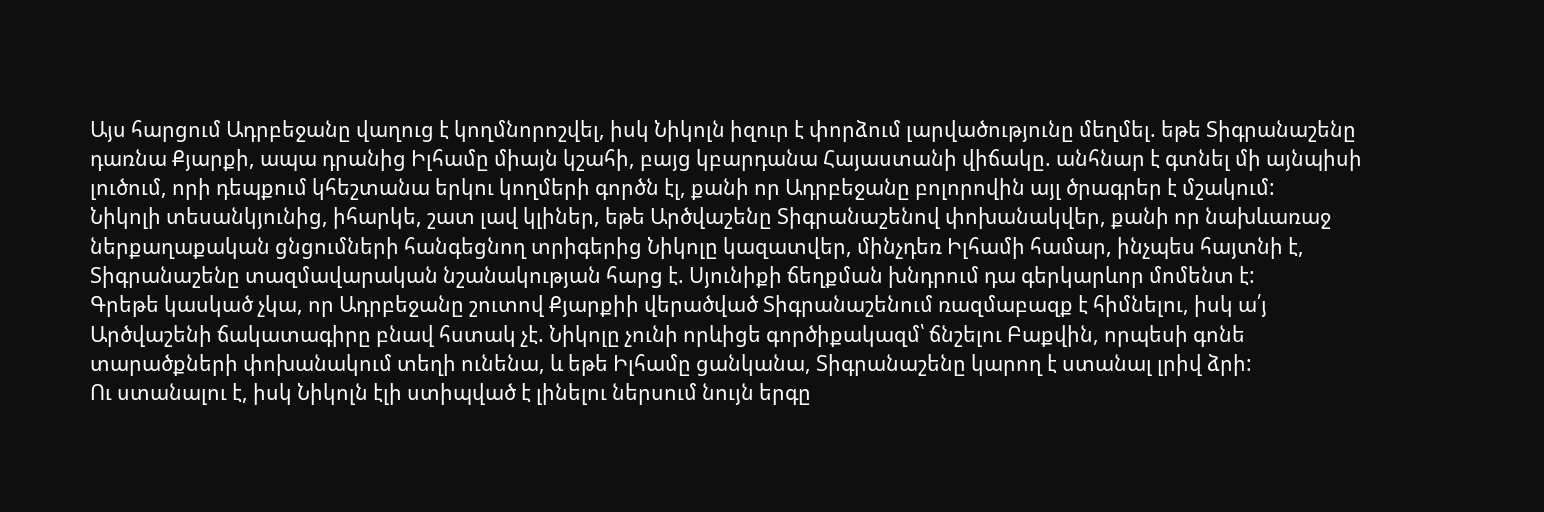Այս հարցում Ադրբեջանը վաղուց է կողմնորոշվել, իսկ Նիկոլն իզուր է փորձում լարվածությունը մեղմել. եթե Տիգրանաշենը դառնա Քյարքի, ապա դրանից Իլհամը միայն կշահի, բայց կբարդանա Հայաստանի վիճակը. անհնար է գտնել մի այնպիսի լուծում, որի դեպքում կհեշտանա երկու կողմերի գործն էլ, քանի որ Ադրբեջանը բոլորովին այլ ծրագրեր է մշակում:
Նիկոլի տեսանկյունից, իհարկե, շատ լավ կլիներ, եթե Արծվաշենը Տիգրանաշենով փոխանակվեր, քանի որ նախևառաջ ներքաղաքական ցնցումների հանգեցնող տրիգերից Նիկոլը կազատվեր, մինչդեռ Իլհամի համար, ինչպես հայտնի է, Տիգրանաշենը տազմավարական նշանակության հարց է. Սյունիքի ճեղքման խնդրում դա գերկարևոր մոմենտ է:
Գրեթե կասկած չկա, որ Ադրբեջանը շուտով Քյարքիի վերածված Տիգրանաշենում ռազմաբազք է հիմնելու, իսկ ա՛յ Արծվաշենի ճակատագիրը բնավ հստակ չէ. Նիկոլը չունի որևիցե գործիքակազմ՝ ճնշելու Բաքվին, որպեսի գոնե տարածքների փոխանակում տեղի ունենա, և եթե Իլհամը ցանկանա, Տիգրանաշենը կարող է ստանալ լրիվ ձրի:
Ու ստանալու է, իսկ Նիկոլն էլի ստիպված է լինելու ներսում նույն երգը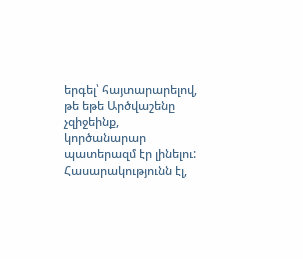երգել՝ հայտարարելով, թե եթե Արծվաշենը չզիջեինք, կործանարար պատերազմ էր լինելու: Հասարակությունն էլ,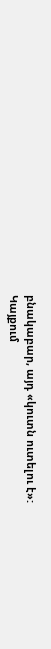բնակաբար, այդ «կուտն ուտելու է»:
Կայքում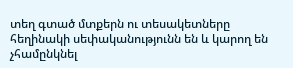տեղ գտած մտքերն ու տեսակետները հեղինակի սեփականությունն են և կարող են չհամընկնել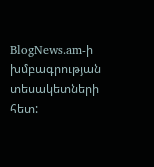BlogNews.am-ի խմբագրության տեսակետների հետ: